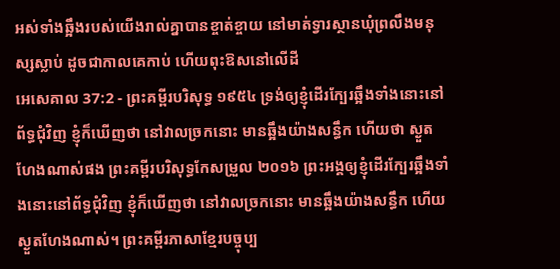អស់ទាំងឆ្អឹងរបស់យើងរាល់គ្នាបានខ្ចាត់ខ្ចាយ នៅមាត់ទ្វារស្ថានឃុំព្រលឹងមនុស្សស្លាប់ ដូចជាកាលគេកាប់ ហើយពុះឱសនៅលើដី
អេសេគាល 37:2 - ព្រះគម្ពីរបរិសុទ្ធ ១៩៥៤ ទ្រង់ឲ្យខ្ញុំដើរក្បែរឆ្អឹងទាំងនោះនៅព័ទ្ធជុំវិញ ខ្ញុំក៏ឃើញថា នៅវាលច្រកនោះ មានឆ្អឹងយ៉ាងសន្ធឹក ហើយថា ស្ងួតហែងណាស់ផង ព្រះគម្ពីរបរិសុទ្ធកែសម្រួល ២០១៦ ព្រះអង្គឲ្យខ្ញុំដើរក្បែរឆ្អឹងទាំងនោះនៅព័ទ្ធជុំវិញ ខ្ញុំក៏ឃើញថា នៅវាលច្រកនោះ មានឆ្អឹងយ៉ាងសន្ធឹក ហើយស្ងួតហែងណាស់។ ព្រះគម្ពីរភាសាខ្មែរបច្ចុប្ប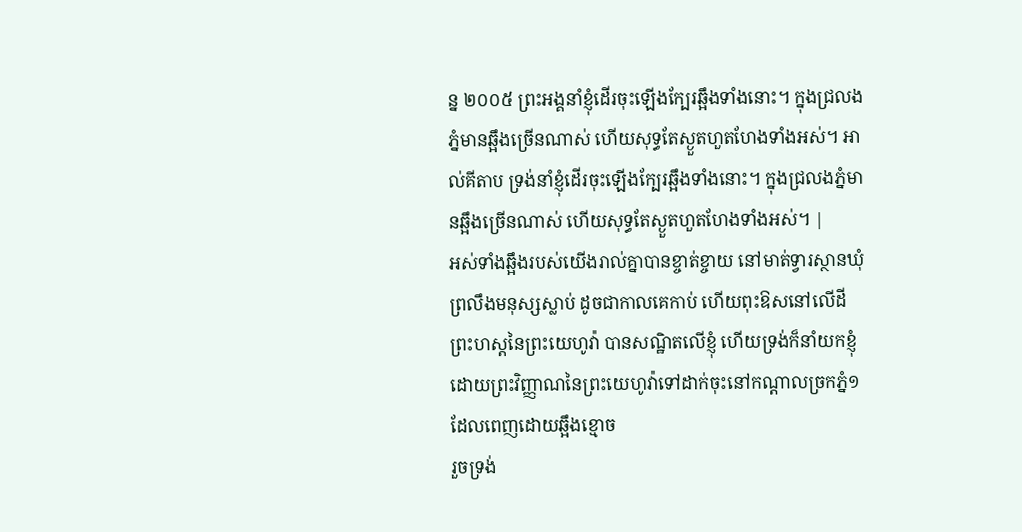ន្ន ២០០៥ ព្រះអង្គនាំខ្ញុំដើរចុះឡើងក្បែរឆ្អឹងទាំងនោះ។ ក្នុងជ្រលងភ្នំមានឆ្អឹងច្រើនណាស់ ហើយសុទ្ធតែស្ងួតហួតហែងទាំងអស់។ អាល់គីតាប ទ្រង់នាំខ្ញុំដើរចុះឡើងក្បែរឆ្អឹងទាំងនោះ។ ក្នុងជ្រលងភ្នំមានឆ្អឹងច្រើនណាស់ ហើយសុទ្ធតែស្ងួតហួតហែងទាំងអស់។ |
អស់ទាំងឆ្អឹងរបស់យើងរាល់គ្នាបានខ្ចាត់ខ្ចាយ នៅមាត់ទ្វារស្ថានឃុំព្រលឹងមនុស្សស្លាប់ ដូចជាកាលគេកាប់ ហើយពុះឱសនៅលើដី
ព្រះហស្តនៃព្រះយេហូវ៉ា បានសណ្ឋិតលើខ្ញុំ ហើយទ្រង់ក៏នាំយកខ្ញុំ ដោយព្រះវិញ្ញាណនៃព្រះយេហូវ៉ាទៅដាក់ចុះនៅកណ្តាលច្រកភ្នំ១ ដែលពេញដោយឆ្អឹងខ្មោច
រួចទ្រង់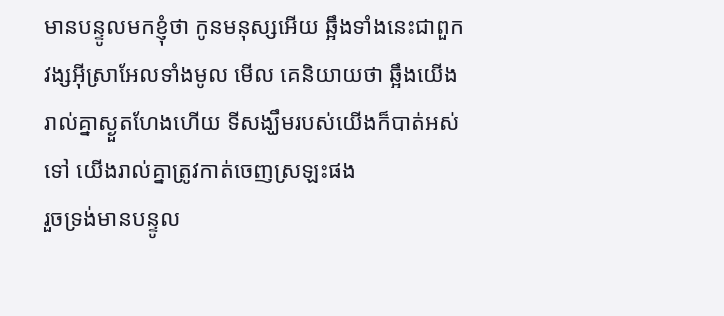មានបន្ទូលមកខ្ញុំថា កូនមនុស្សអើយ ឆ្អឹងទាំងនេះជាពួកវង្សអ៊ីស្រាអែលទាំងមូល មើល គេនិយាយថា ឆ្អឹងយើងរាល់គ្នាស្ងួតហែងហើយ ទីសង្ឃឹមរបស់យើងក៏បាត់អស់ទៅ យើងរាល់គ្នាត្រូវកាត់ចេញស្រឡះផង
រួចទ្រង់មានបន្ទូល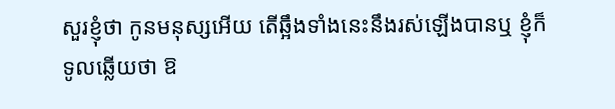សួរខ្ញុំថា កូនមនុស្សអើយ តើឆ្អឹងទាំងនេះនឹងរស់ឡើងបានឬ ខ្ញុំក៏ទូលឆ្លើយថា ឱ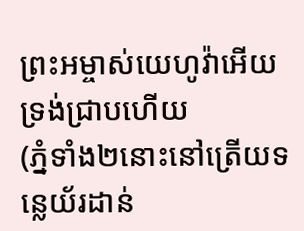ព្រះអម្ចាស់យេហូវ៉ាអើយ ទ្រង់ជ្រាបហើយ
(ភ្នំទាំង២នោះនៅត្រើយទន្លេយ័រដាន់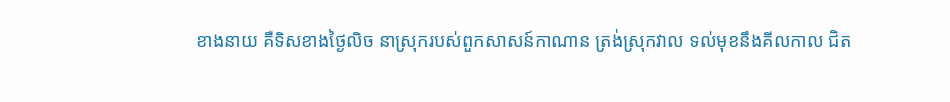ខាងនាយ គឺទិសខាងថ្ងៃលិច នាស្រុករបស់ពួកសាសន៍កាណាន ត្រង់ស្រុកវាល ទល់មុខនឹងគីលកាល ជិត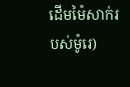ដើមម៉ៃសាក់របស់ម៉ូរេ)